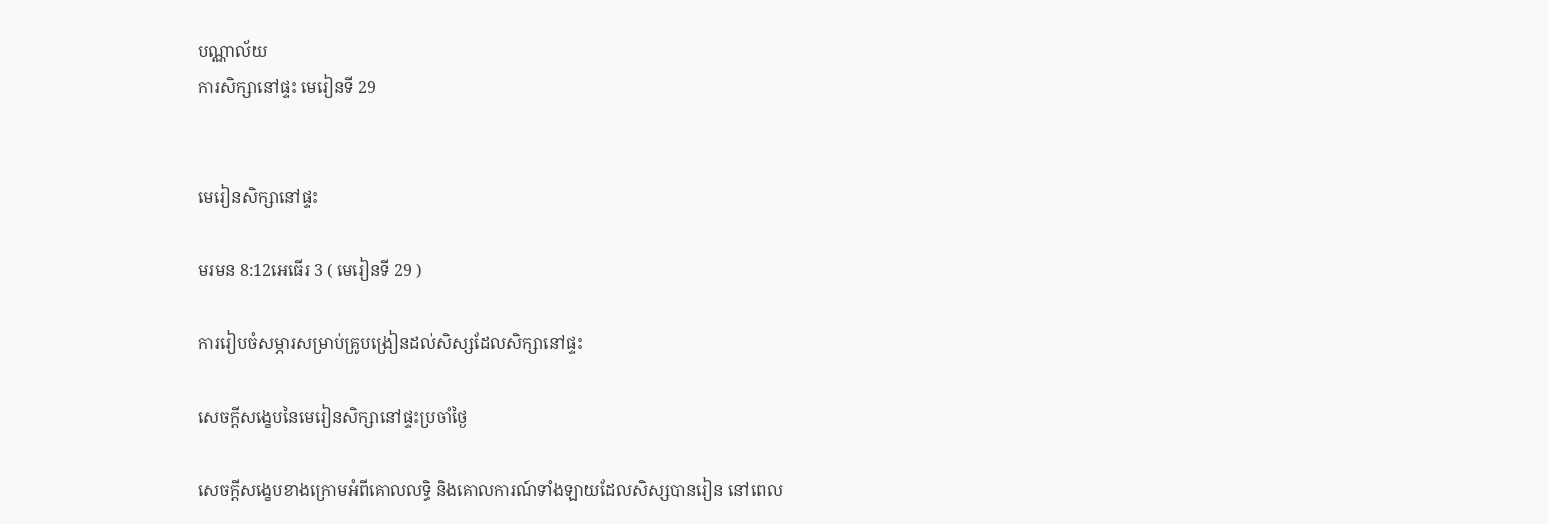បណ្ណាល័យ
ការសិក្សានៅផ្ទះ មេរៀនទី 29


មេរៀនសិក្សានៅផ្ទះ

មរមន 8:12អេធើរ 3 ( មេរៀនទី 29 )

ការរៀបចំសម្ភារសម្រាប់គ្រូបង្រៀនដល់សិស្សដែលសិក្សានៅផ្ទះ

សេចក្ដីសង្ខេបនៃមេរៀនសិក្សានៅផ្ទះប្រចាំថ្ងៃ

សេចក្ដីសង្ខេបខាងក្រោមអំពីគោលលទ្ធិ និងគោលការណ៍ទាំងឡាយដែលសិស្សបានរៀន នៅពេល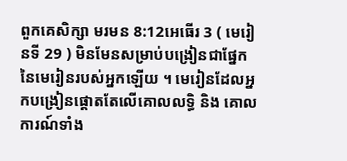ពួកគេសិក្សា មរមន 8:12អេធើរ 3 ( មេរៀនទី 29 ) មិនមែនសម្រាប់បង្រៀនជាផ្នែកនៃមេរៀនរបស់អ្នកឡើយ ។ មេរៀនដែលអ្នកបង្រៀនផ្ដោតតែលើគោលលទ្ធិ និង គោលការណ៍ទាំង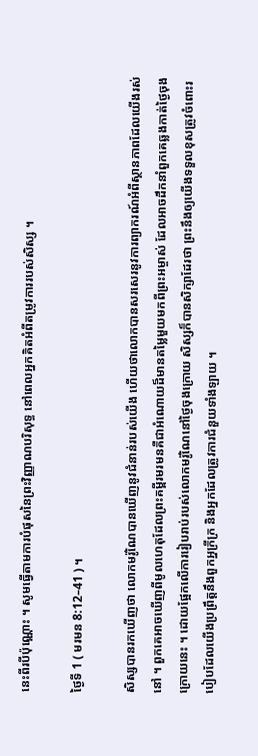នេះពីរបីប៉ុណ្ណោះ ។ សូមធ្វើតាមការបំផុសនៃព្រះវិញ្ញាណបរិសុទ្ធ នៅពេលអ្នកគិតអំពីតម្រូវការរបស់សិស្ស ។

ថ្ងៃទី 1 ( មរមន 8:12–41 ) ។

សិស្សបានរកឃើញថា លោកមរ៉ូណៃបានឃើញនូវជំនាន់របស់យើង ហើយថាលោកបានសរសេរនូវការព្យាករណ៍អំពីស្ថានភាពដែលយើងរស់នៅ ។ ពួកគេអាចឃើញពីមូលហេតុដែលព្រះគម្ពីរមរមនគឺជាអំណោយដ៏មានតម្លៃមួយមកពីព្រះអម្ចាស់ ដែលអាចដឹកនាំពួកគេឆ្លងកាត់ថ្ងៃចុងក្រោយនេះ ។ ដោយផ្អែកលើការរៀបរាប់របស់លោកមរ៉ូណៃនៅថ្ងៃចុងក្រោយ សិស្សក៏បានសិក្សាដែរថា ព្រះនឹងឲ្យយើងទទួលខុសត្រូវចំពោះរបៀបដែលយើងប្រព្រឹត្តនឹងពួកអ្នក្រីក្រ និងអ្នកដែលត្រូវការជំនួយទាំងឡាយ ។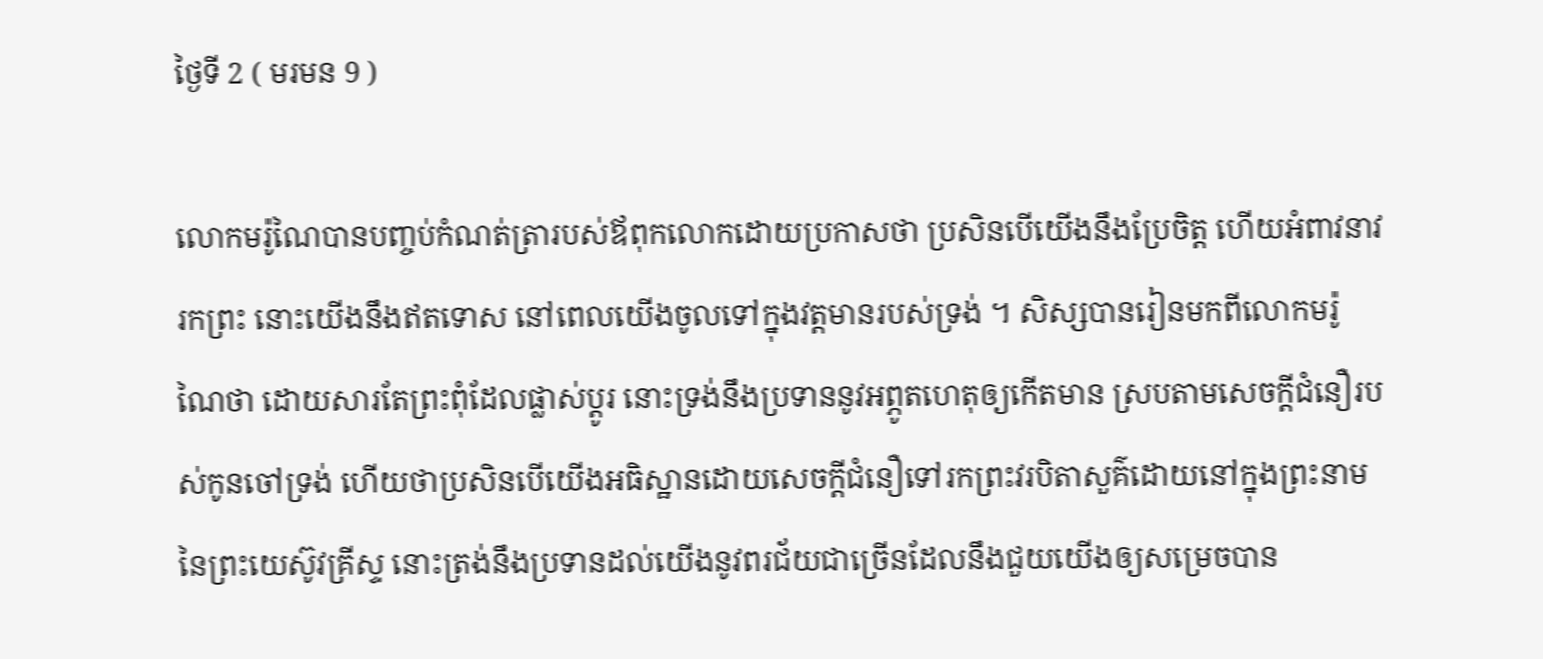ថ្ងៃទី 2 ( មរមន 9 )

លោកមរ៉ូណៃបានបញ្ចប់កំណត់ត្រារបស់ឪពុកលោកដោយប្រកាសថា ប្រសិនបើយើងនឹងប្រែចិត្ត ហើយអំពាវនាវរកព្រះ នោះយើងនឹងឥតទោស នៅពេលយើងចូលទៅក្នុងវត្តមានរបស់ទ្រង់ ។ សិស្សបានរៀនមកពីលោកមរ៉ូណៃថា ដោយសារតែព្រះពុំដែលផ្លាស់ប្ដូរ នោះទ្រង់នឹងប្រទាននូវអព្ភូតហេតុឲ្យកើតមាន ស្របតាមសេចក្ដីជំនឿរបស់កូនចៅទ្រង់ ហើយថាប្រសិនបើយើងអធិស្ឋានដោយសេចក្ដីជំនឿទៅរកព្រះវរបិតាសួគ៌ដោយនៅក្នុងព្រះនាមនៃព្រះយេស៊ូវគ្រីស្ទ នោះត្រង់នឹងប្រទានដល់យើងនូវពរជ័យជាច្រើនដែលនឹងជួយយើងឲ្យសម្រេចបាន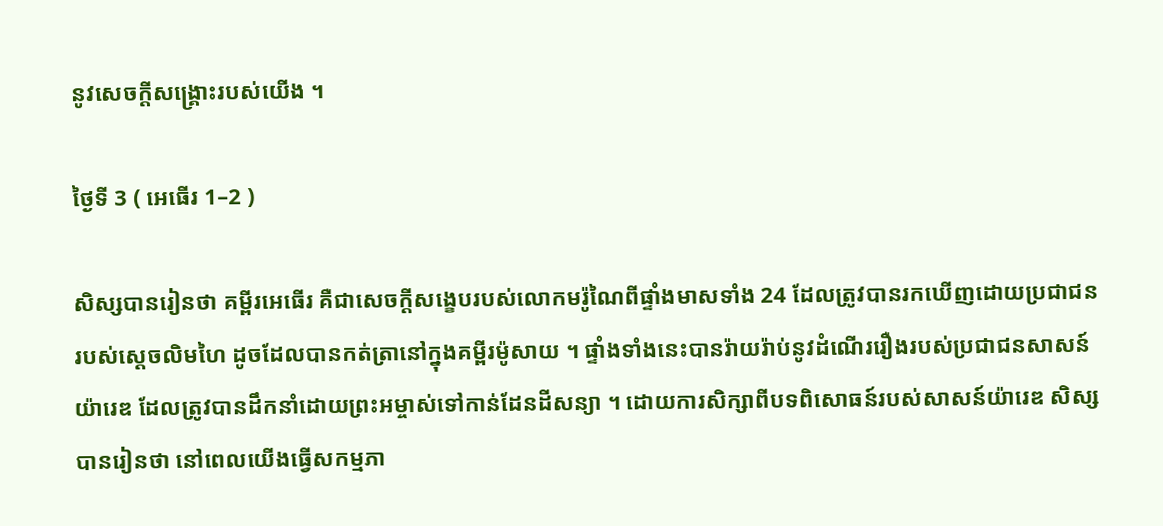នូវសេចក្ដីសង្គ្រោះរបស់យើង ។

ថ្ងៃទី 3 ( អេធើរ 1–2 )

សិស្សបានរៀនថា គម្ពីរអេធើរ គឺជាសេចក្ដីសង្ខេបរបស់លោកមរ៉ូណៃពីផ្ទាំងមាសទាំង 24 ដែលត្រូវបានរកឃើញដោយប្រជាជនរបស់ស្ដេចលិមហៃ ដូចដែលបានកត់ត្រានៅក្នុងគម្ពីរម៉ូសាយ ។ ផ្ទាំងទាំងនេះបានរ៉ាយរ៉ាប់នូវដំណើររឿងរបស់ប្រជាជនសាសន៍យ៉ារេឌ ដែលត្រូវបានដឹកនាំដោយព្រះអម្ចាស់ទៅកាន់ដែនដីសន្យា ។ ដោយការសិក្សាពីបទពិសោធន៍របស់សាសន៍យ៉ារេឌ សិស្សបានរៀនថា នៅពេលយើងធ្វើសកម្មភា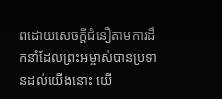ពដោយសេចក្ដីជំនឿតាមការដឹកនាំដែលព្រះអម្ចាស់បានប្រទានដល់យើងនោះ យើ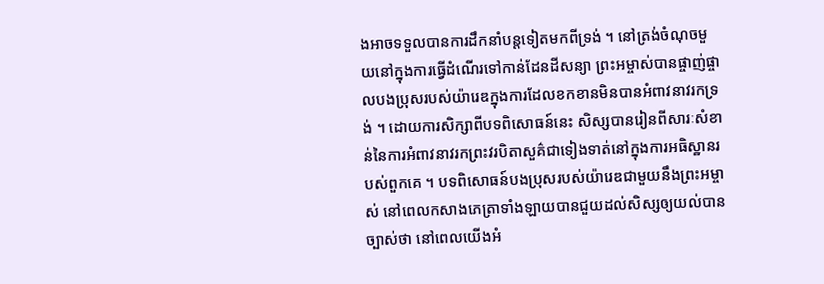ងអាចទទួលបានការដឹកនាំបន្ដទៀតមកពីទ្រង់ ។ នៅត្រង់ចំណុចមួយនៅក្នុងការធ្វើដំណើរទៅកាន់ដែនដីសន្យា ព្រះអម្ចាស់បានផ្ចាញ់ផ្ចាលបងប្រុសរបស់យ៉ារេឌក្នុងការដែលខកខានមិនបានអំពាវនាវរកទ្រង់ ។ ដោយការសិក្សាពីបទពិសោធន៍នេះ សិស្សបានរៀនពីសារៈសំខាន់នៃការអំពាវនាវរកព្រះវរបិតាសួគ៌ជាទៀងទាត់នៅក្នុងការអធិស្ឋានរបស់ពួកគេ ។ បទពិសោធន៍បងប្រុសរបស់យ៉ារេឌជាមួយនឹងព្រះអម្ចាស់ នៅពេលកសាងភេត្រាទាំងឡាយបានជួយដល់សិស្សឲ្យយល់បានច្បាស់ថា នៅពេលយើងអំ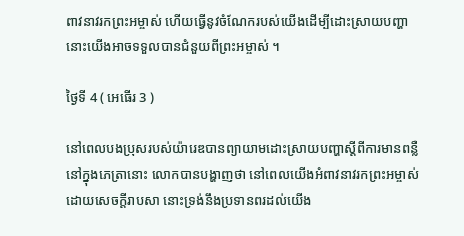ពាវនាវរកព្រះអម្ចាស់ ហើយធ្វើនូវចំណែករបស់យើងដើម្បីដោះស្រាយបញ្ហា នោះយើងអាចទទួលបានជំនួយពីព្រះអម្ចាស់ ។

ថ្ងៃទី 4 ( អេធើរ 3 )

នៅពេលបងប្រុសរបស់យ៉ារេឌបានព្យាយាមដោះស្រាយបញ្ហាស្ដីពីការមានពន្លឺនៅក្នុងភេត្រានោះ លោកបានបង្ហាញថា នៅពេលយើងអំពាវនាវរកព្រះអម្ចាស់ដោយសេចក្ដីរាបសា នោះទ្រង់នឹងប្រទានពរដល់យើង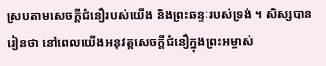ស្របតាមសេចក្ដីជំនឿរបស់យើង និងព្រះឆន្ទៈរបស់ទ្រង់ ។ សិស្សបានរៀនថា នៅពេលយើងអនុវត្តសេចក្ដីជំនឿក្នុងព្រះអម្ចាស់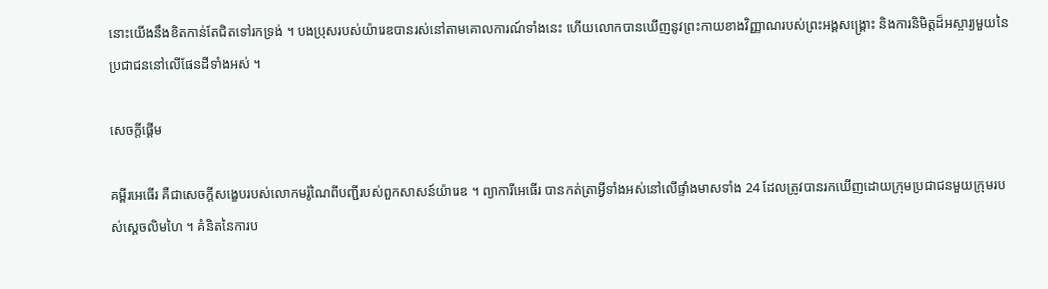នោះយើងនឹងខិតកាន់តែជិតទៅរកទ្រង់ ។ បងប្រុសរបស់យ៉ារេឌបានរស់នៅតាមគោលការណ៍ទាំងនេះ ហើយលោកបានឃើញនូវព្រះកាយខាងវិញ្ញាណរបស់ព្រះអង្គសង្គ្រោះ និងការនិមិត្តដ៏អស្ចារ្យមួយនៃប្រជាជននៅលើផែនដីទាំងអស់ ។

សេចក្តីផ្ដើម

គម្ពីរអេធើរ គឺជាសេចក្ដីសង្ខេបរបស់លោកមរ៉ូណៃពីបញ្ជីរបស់ពួកសាសន៍យ៉ារេឌ ។ ព្យាការីអេធើរ បានកត់ត្រាអ្វីទាំងអស់នៅលើផ្ទាំងមាសទាំង 24 ដែលត្រូវបានរកឃើញដោយក្រុមប្រជាជនមួយក្រុមរបស់ស្ដេចលិមហៃ ។ គំនិតនៃការប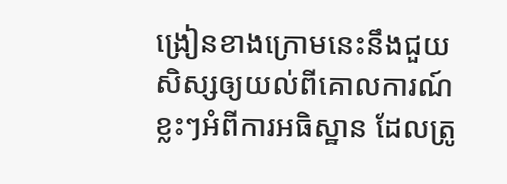ង្រៀនខាងក្រោមនេះនឹងជួយសិស្សឲ្យយល់ពីគោលការណ៍ខ្លះៗអំពីការអធិស្ឋាន ដែលត្រូ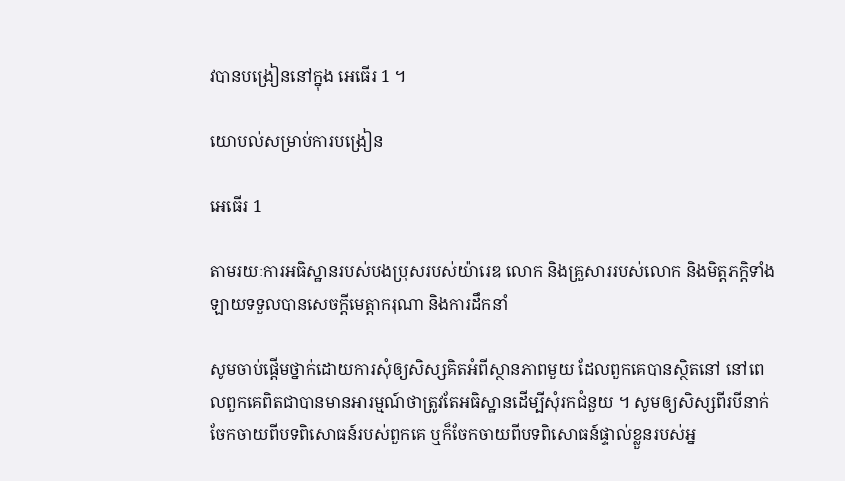វបានបង្រៀននៅក្នុង អេធើរ 1 ។

យោបល់សម្រាប់ការបង្រៀន

អេធើរ 1

តាមរយៈការអធិស្ឋានរបស់បងប្រុសរបស់យ៉ារេឌ លោក និងគ្រួសាររបស់លោក និងមិត្តភក្ដិទាំងឡាយទទួលបានសេចក្ដីមេត្តាករុណា និងការដឹកនាំ

សូមចាប់ផ្ដើមថ្នាក់ដោយការសុំឲ្យសិស្សគិតអំពីស្ថានភាពមួយ ដែលពួកគេបានស្ថិតនៅ នៅពេលពួកគេពិតជាបានមានអារម្មណ៍ថាត្រូវតែអធិស្ឋានដើម្បីសុំរកជំនួយ ។ សូមឲ្យសិស្សពីរបីនាក់ចែកចាយពីបទពិសោធន៍របស់ពួកគេ ឬក៏ចែកចាយពីបទពិសោធន៍ផ្ទាល់ខ្លួនរបស់អ្ន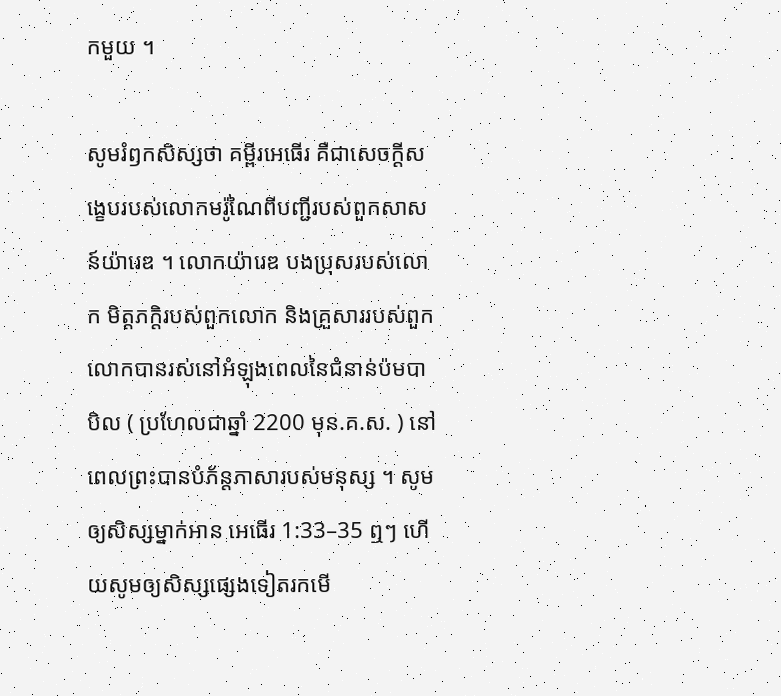កមួយ ។

សូមរំឭកសិស្សថា គម្ពីរអេធើរ គឺជាសេចក្ដីសង្ខេបរបស់លោកមរ៉ូណៃពីបញ្ជីរបស់ពួកសាសន៍យ៉ារេឌ ។ លោកយ៉ារេឌ បងប្រុសរបស់លោក មិត្តភក្ដិរបស់ពួកលោក និងគ្រួសាររបស់ពួកលោកបានរស់នៅអំឡុងពេលនៃជំនាន់ប៉មបាបិល ( ប្រហែលជាឆ្នាំ 2200 មុន.គ.ស. ) នៅពេលព្រះបានបំភ័ន្តភាសារបស់មនុស្ស ។ សូមឲ្យសិស្សម្នាក់អាន អេធើរ 1:33–35 ឮៗ ហើយសូមឲ្យសិស្សផ្សេងទៀតរកមើ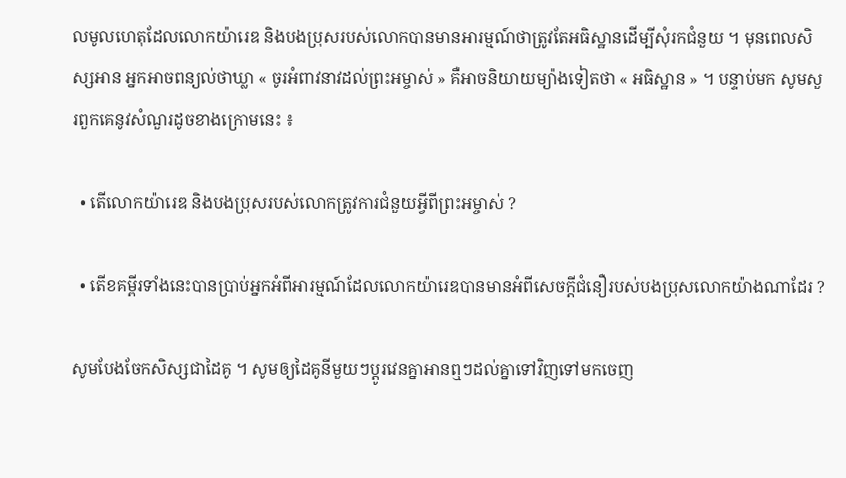លមូលហេតុដែលលោកយ៉ារេឌ និងបងប្រុសរបស់លោកបានមានអារម្មណ៍ថាត្រូវតែអធិស្ឋានដើម្បីសុំរកជំនួយ ។ មុនពេលសិស្សអាន អ្នកអាចពន្យល់ថាឃ្លា « ចូរអំពាវនាវដល់ព្រះអម្ចាស់ » គឺអាចនិយាយម្យ៉ាងទៀតថា « អធិស្ឋាន » ។ បន្ទាប់មក សូមសួរពួកគេនូវសំណួរដូចខាងក្រោមនេះ ៖

  • តើលោកយ៉ារេឌ និងបងប្រុសរបស់លោកត្រូវការជំនួយអ្វីពីព្រះអម្ចាស់ ?

  • តើខគម្ពីរទាំងនេះបានប្រាប់អ្នកអំពីអារម្មណ៍ដែលលោកយ៉ារេឌបានមានអំពីសេចក្ដីជំនឿរបស់បងប្រុសលោកយ៉ាងណាដែរ ?

សូមបែងចែកសិស្សជាដៃគូ ។ សូមឲ្យដៃគូនីមួយៗប្ដូរវេនគ្នាអានឮៗដល់គ្នាទៅវិញទៅមកចេញ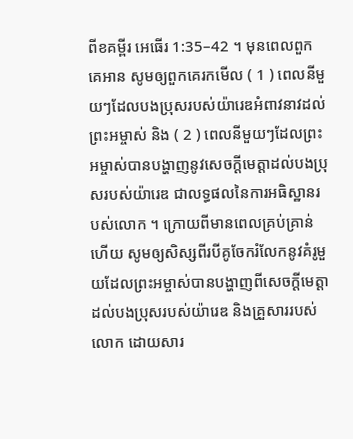ពីខគម្ពីរ អេធើរ 1:35–42 ។ មុនពេលពួកគេអាន សូមឲ្យពួកគេរកមើល ( 1 ) ពេលនីមួយៗដែលបងប្រុសរបស់យ៉ារេឌអំពាវនាវដល់ព្រះអម្ចាស់ និង ( 2 ) ពេលនីមួយៗដែលព្រះអម្ចាស់បានបង្ហាញនូវសេចក្ដីមេត្តាដល់បងប្រុសរបស់យ៉ារេឌ ជាលទ្ធផលនៃការអធិស្ឋានរបស់លោក ។ ក្រោយពីមានពេលគ្រប់គ្រាន់ហើយ សូមឲ្យសិស្សពីរបីគូចែករំលែកនូវគំរូមួយដែលព្រះអម្ចាស់បានបង្ហាញពីសេចក្ដីមេត្តាដល់បងប្រុសរបស់យ៉ារេឌ និងគ្រួសាររបស់លោក ដោយសារ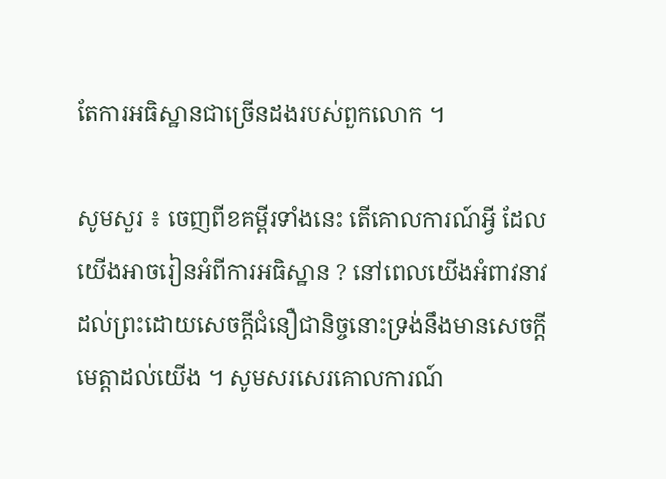តែការអធិស្ឋានជាច្រើនដងរបស់ពួកលោក ។

សូមសួរ ៖ ចេញពីខគម្ពីរទាំងនេះ តើគោលការណ៍អ្វី ដែលយើងអាចរៀនអំពីការអធិស្ឋាន ? នៅពេលយើងអំពាវនាវដល់ព្រះដោយសេចក្ដីជំនឿជានិច្ចនោះទ្រង់នឹងមានសេចក្ដីមេត្តាដល់យើង ។ សូមសរសេរគោលការណ៍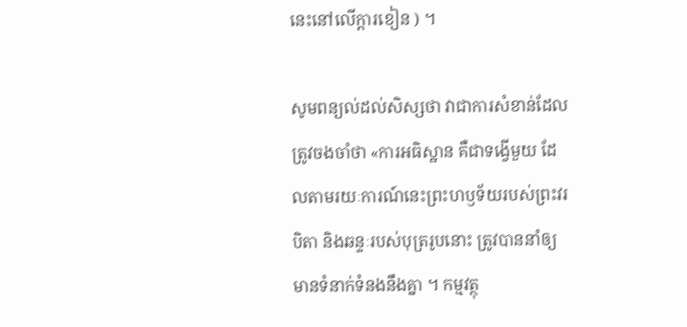នេះនៅលើក្ដារខៀន ) ។

សូមពន្យល់ដល់សិស្សថា វាជាការសំខាន់ដែលត្រូវចងចាំថា «ការអធិស្ឋាន គឺជាទង្វើមួយ ដែលតាមរយៈការណ៍នេះព្រះហឫទ័យរបស់ព្រះវរបិតា និងឆន្ទៈរបស់បុត្ររូបនោះ ត្រូវបាននាំឲ្យមានទំនាក់ទំនងនឹងគ្នា ។ កម្មវត្ថុ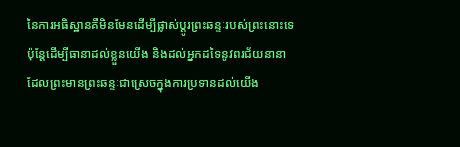នៃការអធិស្ឋានគឺមិនមែនដើម្បីផ្លាស់ប្ដូរព្រះឆន្ទៈរបស់ព្រះនោះទេ ប៉ុន្ដែដើម្បីធានាដល់ខ្លួនយើង និងដល់អ្នកដទៃនូវពរជ័យនានា ដែលព្រះមានព្រះឆន្ទៈជាស្រេចក្នុងការប្រទានដល់យើង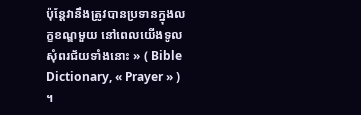ប៉ុន្ដែវានឹងត្រូវបានប្រទានក្នុងលក្ខខណ្ឌមួយ នៅពេលយើងទូលសុំពរជ័យទាំងនោះ » ( Bible Dictionary, « Prayer » ) ។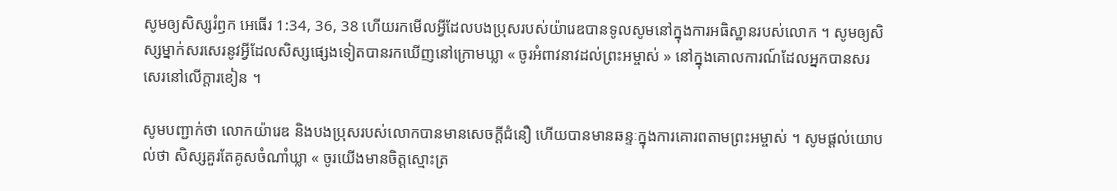សូមឲ្យសិស្សរំឭក អេធើរ 1:34, 36, 38 ហើយរកមើលអ្វីដែលបងប្រុសរបស់យ៉ារេឌបានទូលសូមនៅក្នុងការអធិស្ឋានរបស់លោក ។ សូមឲ្យសិស្សម្នាក់សរសេរនូវអ្វីដែលសិស្សផ្សេងទៀតបានរកឃើញនៅក្រោមឃ្លា « ចូរអំពាវនាវដល់ព្រះអម្ចាស់ » នៅក្នុងគោលការណ៍ដែលអ្នកបានសរសេរនៅលើក្ដារខៀន ។

សូមបញ្ជាក់ថា លោកយ៉ារេឌ និងបងប្រុសរបស់លោកបានមានសេចក្ដីជំនឿ ហើយបានមានឆន្ទៈក្នុងការគោរពតាមព្រះអម្ចាស់ ។ សូមផ្ដល់យោបល់ថា សិស្សគួរតែគូសចំណាំឃ្លា « ចូរយើងមានចិត្តស្មោះត្រ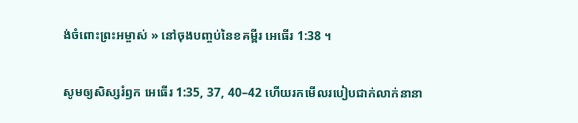ង់ចំពោះព្រះអម្ចាស់ » នៅចុងបញ្ចប់នៃខគម្ពីរ អេធើរ 1:38 ។

សូមឲ្យសិស្សរំឭក អេធើរ 1:35, 37, 40–42 ហើយរកមើលរបៀបជាក់លាក់នានា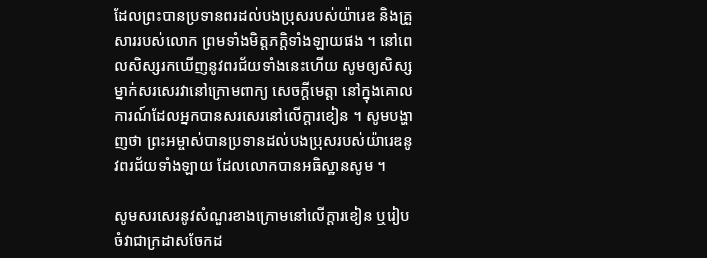ដែលព្រះបានប្រទានពរដល់បងប្រុសរបស់យ៉ារេឌ និងគ្រួសាររបស់លោក ព្រមទាំងមិត្តភក្ដិទាំងឡាយផង ។ នៅពេលសិស្សរកឃើញនូវពរជ័យទាំងនេះហើយ សូមឲ្យសិស្សម្នាក់សរសេរវានៅក្រោមពាក្យ សេចក្ដីមេត្តា នៅក្នុងគោលការណ៍ដែលអ្នកបានសរសេរនៅលើក្ដារខៀន ។ សូមបង្ហាញថា ព្រះអម្ចាស់បានប្រទានដល់បងប្រុសរបស់យ៉ារេឌនូវពរជ័យទាំងឡាយ ដែលលោកបានអធិស្ឋានសូម ។

សូមសរសេរនូវសំណួរខាងក្រោមនៅលើក្ដារខៀន ឬរៀបចំវាជាក្រដាសចែកដ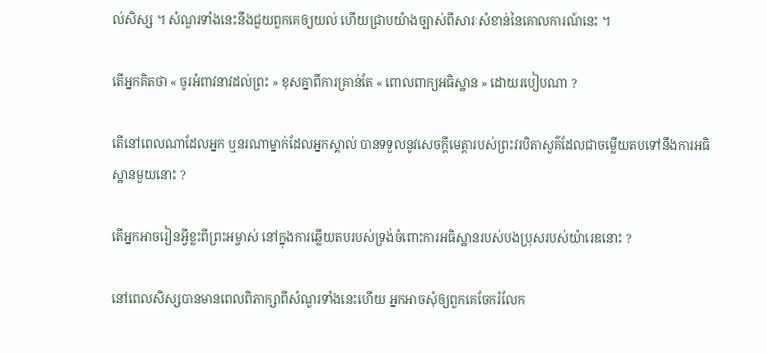ល់សិស្ស ។ សំណួរទាំងនេះនឹងជួយពួកគេឲ្យយល់ ហើយជ្រាបយ៉ាងច្បាស់ពីសារៈសំខាន់នៃគោលការណ៍នេះ ។

តើអ្នកគិតថា « ចូរអំពាវនាវដល់ព្រះ » ខុសគ្នាពីការគ្រាន់តែ « ពោលពាក្យអធិស្ឋាន » ដោយរបៀបណា ?

តើនៅពេលណាដែលអ្នក ឬនរណាម្នាក់ដែលអ្នកស្គាល់ បានទទួលនូវសេចក្ដីមេត្តារបស់ព្រះវរបិតាសួគ៌ដែលជាចម្លើយតបទៅនឹងការអធិស្ឋានមួយនោះ ?

តើអ្នកអាចរៀនអ្វីខ្លះពីព្រះអម្ចាស់ នៅក្នុងការឆ្លើយតបរបស់ទ្រង់ចំពោះការអធិស្ឋានរបស់បងប្រុសរបស់យ៉ារេឌនោះ ?

នៅពេលសិស្សបានមានពេលពិភាក្សាពីសំណួរទាំងនេះហើយ អ្នកអាចសុំឲ្យពួកគេចែករំលែក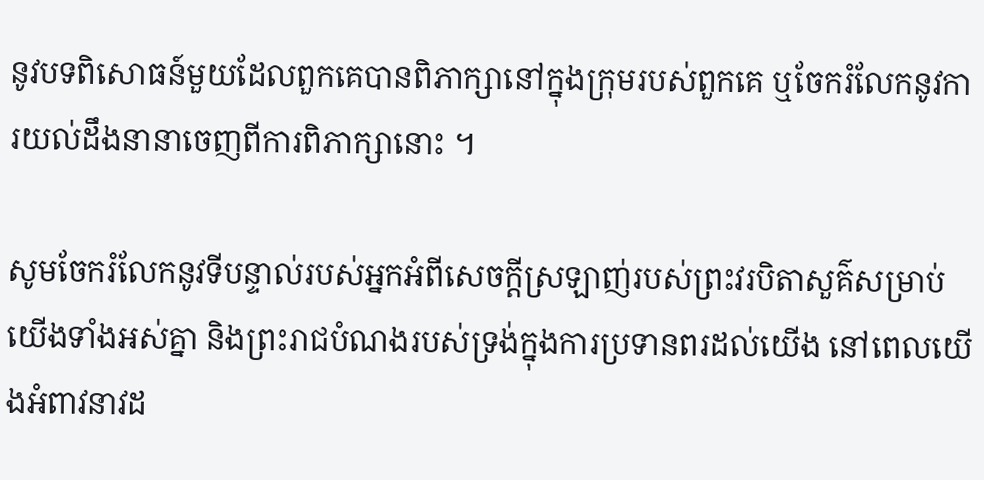នូវបទពិសោធន៍មួយដែលពួកគេបានពិភាក្សានៅក្នុងក្រុមរបស់ពួកគេ ឬចែករំលែកនូវការយល់ដឹងនានាចេញពីការពិភាក្សានោះ ។

សូមចែករំលែកនូវទីបន្ទាល់របស់អ្នកអំពីសេចក្ដីស្រឡាញ់របស់ព្រះវរបិតាសួគ៌សម្រាប់យើងទាំងអស់គ្នា និងព្រះរាជបំណងរបស់ទ្រង់ក្នុងការប្រទានពរដល់យើង នៅពេលយើងអំពាវនាវដ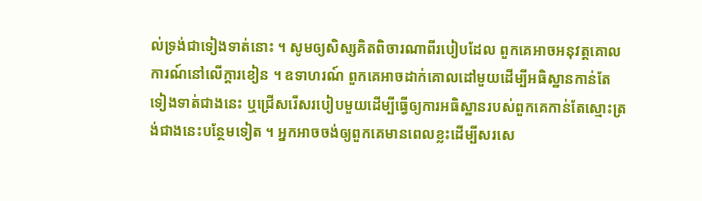ល់ទ្រង់ជាទៀងទាត់នោះ ។ សូមឲ្យសិស្សគិតពិចារណាពីរបៀបដែល ពួកគេអាចអនុវត្តគោលការណ៍នៅលើក្ដារខៀន ។ ឧទាហរណ៍ ពួកគេអាចដាក់គោលដៅមួយដើម្បីអធិស្ឋានកាន់តែទៀងទាត់ជាងនេះ ឬជ្រើសរើសរបៀបមួយដើម្បីធ្វើឲ្យការអធិស្ឋានរបស់ពួកគេកាន់តែស្មោះត្រង់ជាងនេះបន្ថែមទៀត ។ អ្នកអាចចង់ឲ្យពួកគេមានពេលខ្លះដើម្បីសរសេ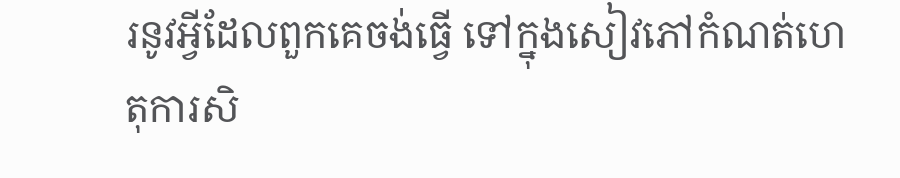រនូវអ្វីដែលពួកគេចង់ធ្វើ ទៅក្នុងសៀវភៅកំណត់ហេតុការសិ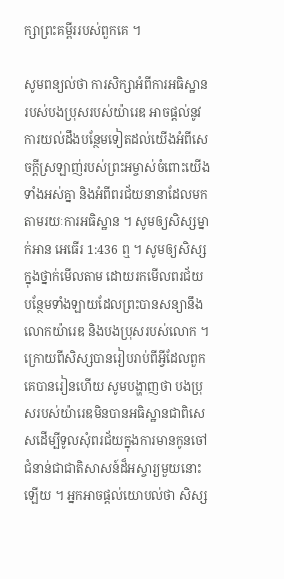ក្សាព្រះគម្ពីររបស់ពួកគេ ។

សូមពន្យល់ថា ការសិក្សាអំពីការអធិស្ឋានរបស់បងប្រុសរបស់យ៉ារេឌ អាចផ្ដល់នូវការយល់ដឹងបន្ថែមទៀតដល់យើងអំពីសេចក្ដីស្រឡាញ់របស់ព្រះអម្ចាស់ចំពោះយើងទាំងអស់គ្នា និងអំពីពរជ័យនានាដែលមកតាមរយៈការអធិស្ឋាន ។ សូមឲ្យសិស្សម្នាក់អាន អេធើរ 1:436 ឮ ។ សូមឲ្យសិស្សក្នុងថ្នាក់មើលតាម ដោយរកមើលពរជ័យបន្ថែមទាំងឡាយដែលព្រះបានសន្យានឹងលោកយ៉ារេឌ និងបងប្រុសរបស់លោក ។ ក្រោយពីសិស្សបានរៀបរាប់ពីអ្វីដែលពួកគេបានរៀនហើយ សូមបង្ហាញថា បងប្រុសរបស់យ៉ារេឌមិនបានអធិស្ឋានជាពិសេសដើម្បីទូលសុំពរជ័យក្នុងការមានកូនចៅជំនាន់ជាជាតិសាសន៍ដ៏អស្ចារ្យមួយនោះឡើយ ។ អ្នកអាចផ្ដល់យោបល់ថា សិស្ស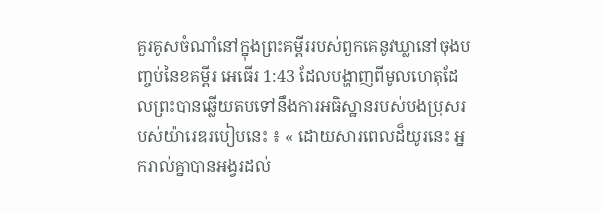គួរគូសចំណាំនៅក្នុងព្រះគម្ពីររបស់ពួកគេនូវឃ្លានៅចុងបញ្ចប់នៃខគម្ពីរ អេធើរ 1:43 ដែលបង្ហាញពីមូលហេតុដែលព្រះបានឆ្លើយតបទៅនឹងការអធិស្ឋានរបស់បងប្រុសរបស់យ៉ារេឌរបៀបនេះ ៖ « ដោយសារពេលដ៏យូរនេះ អ្នករាល់គ្នាបានអង្វរដល់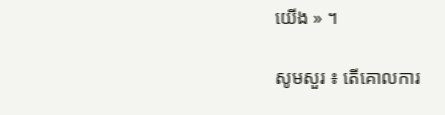យើង » ។

សូមសួរ ៖ តើគោលការ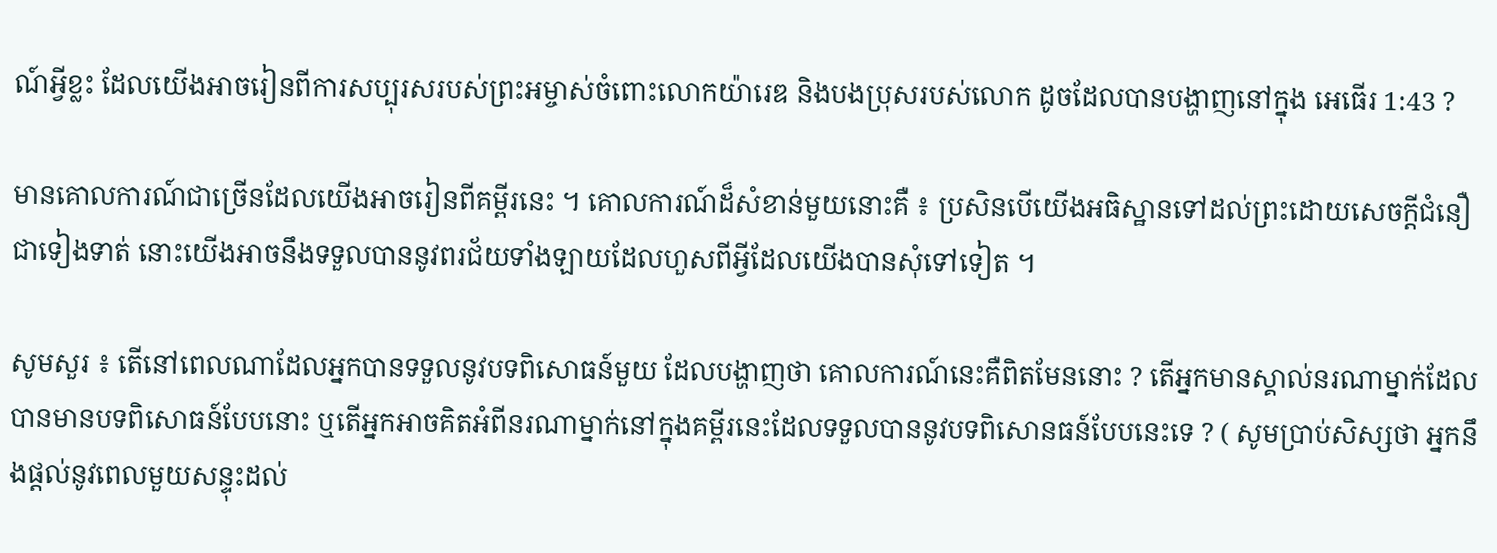ណ៍អ្វីខ្លះ ដែលយើងអាចរៀនពីការសប្បុរសរបស់ព្រះអម្ចាស់ចំពោះលោកយ៉ារេឌ និងបងប្រុសរបស់លោក ដូចដែលបានបង្ហាញនៅក្នុង អេធើរ 1:43 ?

មានគោលការណ៍ជាច្រើនដែលយើងអាចរៀនពីគម្ពីរនេះ ។ គោលការណ៍ដ៏សំខាន់មួយនោះគឺ ៖ ប្រសិនបើយើងអធិស្ឋានទៅដល់ព្រះដោយសេចក្ដីជំនឿជាទៀងទាត់ នោះយើងអាចនឹងទទួលបាននូវពរជ័យទាំងឡាយដែលហួសពីអ្វីដែលយើងបានសុំទៅទៀត ។

សូមសួរ ៖ តើនៅពេលណាដែលអ្នកបានទទួលនូវបទពិសោធន៍មួយ ដែលបង្ហាញថា គោលការណ៍នេះគឺពិតមែននោះ ? តើអ្នកមានស្គាល់នរណាម្នាក់ដែលបានមានបទពិសោធន៍បែបនោះ ឬតើអ្នកអាចគិតអំពីនរណាម្នាក់នៅក្នុងគម្ពីរនេះដែលទទួលបាននូវបទពិសោនធន៍បែបនេះទេ ? ( សូមប្រាប់សិស្សថា អ្នកនឹងផ្ដល់នូវពេលមួយសន្ទុះដល់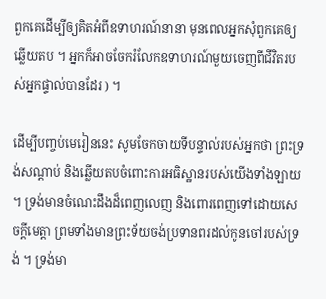ពួកគេដើម្បីឲ្យគិតអំពីឧទាហរណ៍នានា មុនពេលអ្នកសុំពួកគេឲ្យឆ្លើយតប ។ អ្នកក៏អាចចែករំលែកឧទាហរណ៍មួយចេញពីជីវិតរបស់អ្នកផ្ទាល់បានដែរ ) ។

ដើម្បីបញ្ចប់មេរៀននេះ សូមចែកចាយទីបន្ទាល់របស់អ្នកថា ព្រះទ្រង់សណ្ដាប់ និងឆ្លើយតបចំពោះការអធិស្ឋានរបស់យើងទាំងឡាយ ។ ទ្រង់មានចំណេះដឹងដ៏ពេញលេញ និងពោរពេញទៅដោយសេចក្ដីមេត្តា ព្រមទាំងមានព្រះទ័យចង់ប្រទានពរដល់កូនចៅរបស់ទ្រង់ ។ ទ្រង់មា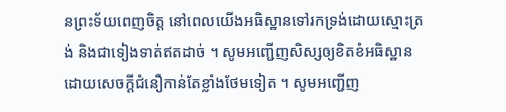នព្រះទ័យពេញចិត្ត នៅពេលយើងអធិស្ឋានទៅរកទ្រង់ដោយស្មោះត្រង់ និងជាទៀងទាត់ឥតដាច់ ។ សូមអញ្ជើញសិស្សឲ្យខិតខំអធិស្ឋានដោយសេចក្ដីជំនឿកាន់តែខ្លាំងថែមទៀត ។ សូមអញ្ជើញ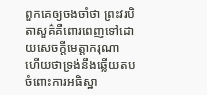ពួកគេឲ្យចងចាំថា ព្រះវរបិតាសួគ៌គឺពោរពេញទៅដោយសេចក្ដីមេត្តាករុណា ហើយថាទ្រង់នឹងឆ្លើយតបចំពោះការអធិស្ឋា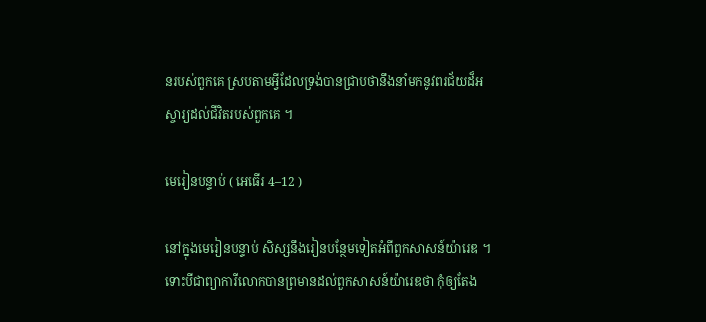នរបស់ពួកគេ ស្របតាមអ្វីដែលទ្រង់បានជ្រាបថានឹងនាំមកនូវពរជ័យដ៏អស្ចារ្យដល់ជីវិតរបស់ពួកគេ ។

មេរៀនបន្ទាប់ ( អេធើរ 4–12 )

នៅក្នុងមេរៀនបន្ទាប់ សិស្សនឹងរៀនបន្ថែមទៀតអំពីពួកសាសន៍យ៉ារេឌ ។ ទោះបីជាព្យាការីលោកបានព្រមានដល់ពួកសាសន៍យ៉ារេឌថា កុំឲ្យតែង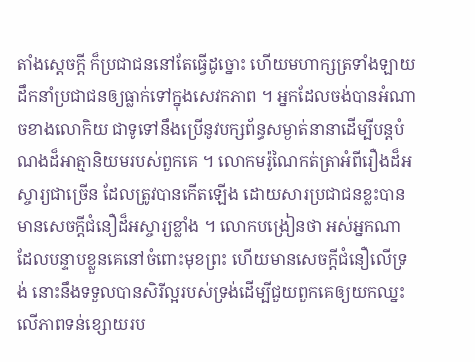តាំងស្ដេចក្ដី ក៏ប្រជាជននៅតែធ្វើដូច្នោះ ហើយមហាក្សត្រទាំងឡាយដឹកនាំប្រជាជនឲ្យធ្លាក់ទៅក្នុងសេវកភាព ។ អ្នកដែលចង់បានអំណាចខាងលោកិយ ជាទូទៅនឹងប្រើនូវបក្សព័ន្ធសម្ងាត់នានាដើម្បីបន្ដបំណងដ៏អាត្មានិយមរបស់ពួកគេ ។ លោកមរ៉ូណៃកត់ត្រាអំពីរឿងដ៏អស្ចារ្យជាច្រើន ដែលត្រូវបានកើតឡើង ដោយសារប្រជាជនខ្លះបានមានសេចក្ដីជំនឿដ៏អស្ចារ្យខ្លាំង ។ លោកបង្រៀនថា អស់អ្នកណាដែលបន្ទាបខ្លួនគេនៅចំពោះមុខព្រះ ហើយមានសេចក្ដីជំនឿលើទ្រង់ នោះនឹងទទួលបានសិរីល្អរបស់ទ្រង់ដើម្បីជួយពួកគេឲ្យយកឈ្នះលើភាពទន់ខ្សោយរប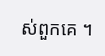ស់ពួកគេ ។